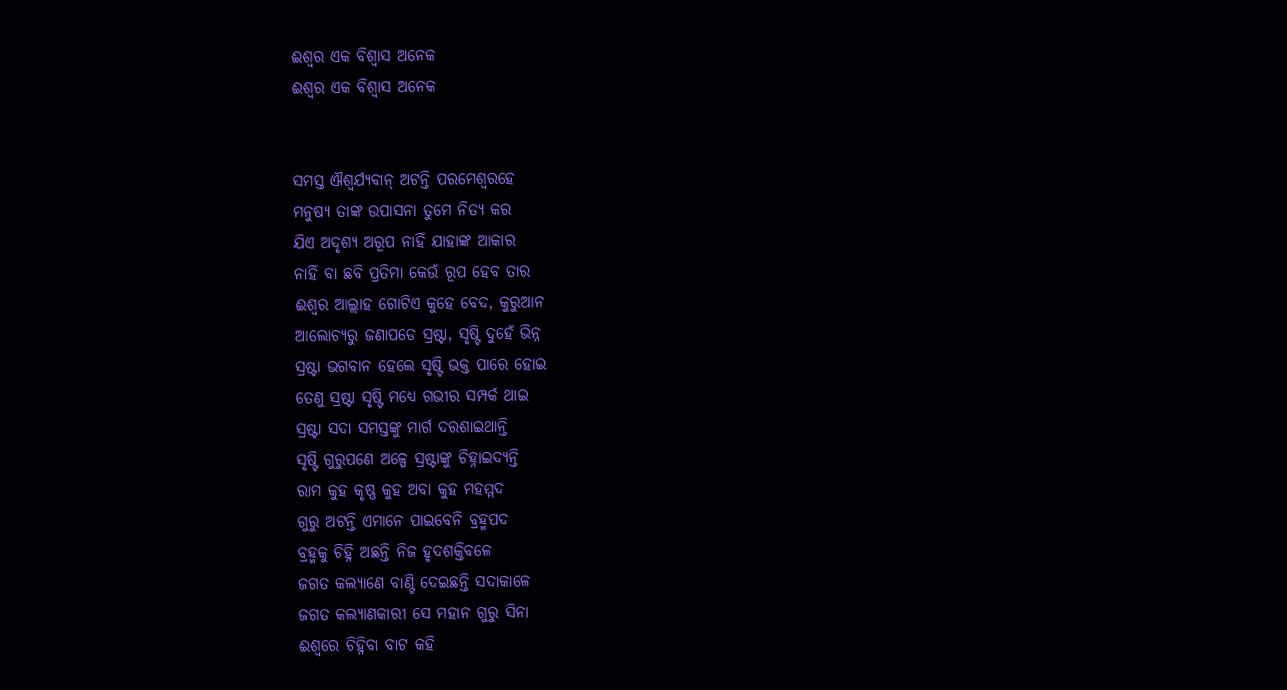ଈଶ୍ବର ଏକ ବିଶ୍ବାସ ଅନେକ
ଈଶ୍ବର ଏକ ବିଶ୍ବାସ ଅନେକ


ସମସ୍ତ ଐଶ୍ବର୍ଯ୍ୟବାନ୍ ଅଟନ୍ତି ପରମେଶ୍ବରହେ
ମନୁଷ୍ୟ ତାଙ୍କ ଉପାସନା ତୁମେ ନିତ୍ୟ କର
ଯିଏ ଅଦୃଶ୍ୟ ଅରୂପ ନାହିଁ ଯାହାଙ୍କ ଆକାର
ନାହିଁ ବା ଛବି ପ୍ରତିମା କେଉଁ ରୂପ ହେବ ତାର
ଈଶ୍ବର ଆଲ୍ଲାହ ଗୋଟିଏ କୁହେ ବେଦ, କୁରୁଆନ
ଆଲୋଚ୍ୟରୁ ଜଣାପଡେ ସ୍ରଷ୍ଟା, ସୃଷ୍ଟି ଦୁହେଁ ଭିନ୍ନ
ସ୍ରଷ୍ଟା ଭଗବାନ ହେଲେ ସୃଷ୍ଟି ଭକ୍ତ ପାରେ ହୋଇ
ତେଣୁ ସ୍ରଷ୍ଟା ସୃଷ୍ଟି ମଧ୍ୟେ ଗଭୀର ସମ୍ପର୍କ ଥାଇ
ସ୍ରଷ୍ଟା ସଦା ସମସ୍ତଙ୍କୁ ମାର୍ଗ ଦରଶାଇଥାନ୍ତି
ସୃଷ୍ଟି ଗୁରୁପଣେ ଅଳ୍ପେ ସ୍ରଷ୍ଟାଙ୍କୁ ଚିହ୍ନାଇଦ୍ୟନ୍ତି
ରାମ କୁହ କୃଷ୍ଣ କୁହ ଅବା କୁହ ମହମ୍ମଦ
ଗୁରୁ ଅଟନ୍ତି ଏମାନେ ପାଇବେନି ବ୍ରହ୍ମପଦ
ବ୍ରହ୍ମକୁ ଚିହ୍ନି ଅଛନ୍ତି ନିଜ ହୃଦଶକ୍ତିବଳେ
ଜଗତ କଲ୍ୟାଣେ ବାଣ୍ଟି ଦେଇଛନ୍ତି ସଦାକାଳେ
ଜଗତ କଲ୍ୟାଣକାରୀ ସେ ମହାନ ଗୁରୁ ସିନା
ଈଶ୍ବରେ ଚିହ୍ନିବା ବାଟ କହି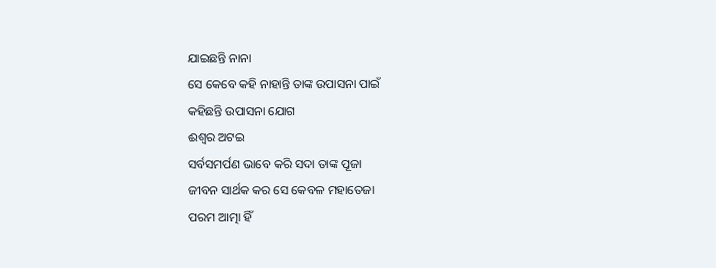ଯାଇଛନ୍ତି ନାନା
ସେ କେବେ କହି ନାହାନ୍ତି ତାଙ୍କ ଉପାସନା ପାଇଁ
କହିଛନ୍ତି ଉପାସନା ଯୋଗ
ଈଶ୍ବର ଅଟଇ
ସର୍ବସମର୍ପଣ ଭାବେ କରି ସଦା ତାଙ୍କ ପୂଜା
ଜୀବନ ସାର୍ଥକ କର ସେ କେବଳ ମହାତେଜା
ପରମ ଆତ୍ମା ହିଁ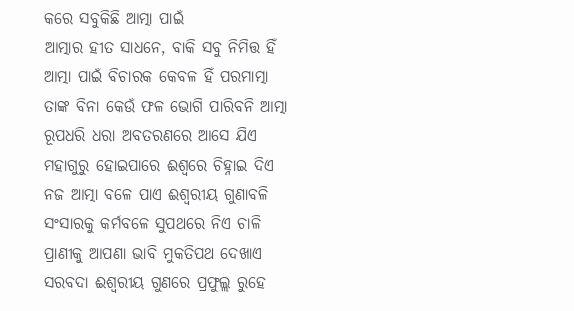କରେ ସବୁକିଛି ଆତ୍ମା ପାଇଁ
ଆତ୍ମାର ହୀତ ସାଧନେ, ବାକି ସବୁ ନିମିତ୍ତ ହିଁ
ଆତ୍ମା ପାଇଁ ବିଚାରକ କେବଳ ହିଁ ପରମାତ୍ମା
ତାଙ୍କ ବିନା କେଉଁ ଫଳ ଭୋଗି ପାରିବନି ଆତ୍ମା
ରୂପଧରି ଧରା ଅବତରଣରେ ଆସେ ଯିଏ
ମହାଗୁରୁ ହୋଇପାରେ ଈଶ୍ବରେ ଚିହ୍ନାଇ ଦିଏ
ନଜ ଆତ୍ମା ବଳେ ପାଏ ଈଶ୍ବରୀୟ ଗୁଣାବଳି
ସଂସାରକୁ କର୍ମବଳେ ସୁପଥରେ ନିଏ ଚାଳି
ପ୍ରାଣୀକୁ ଆପଣା ଭାବି ମୁକତିପଥ ଦେଖାଏ
ସରବଦା ଈଶ୍ବରୀୟ ଗୁଣରେ ପ୍ରଫୁଲ୍ଲ ରୁହେ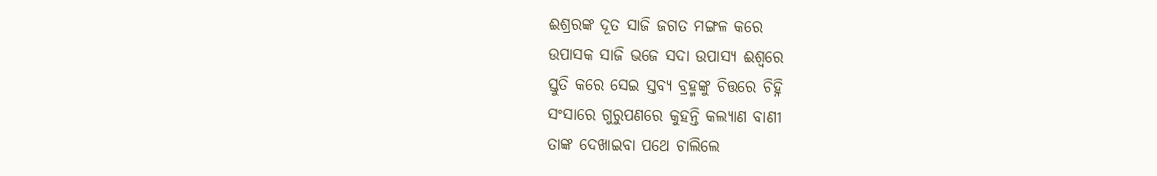ଈଶ୍ରରଙ୍କ ଦୂତ ସାଜି ଜଗତ ମଙ୍ଗଳ କରେ
ଉପାସକ ସାଜି ଭଜେ ସଦା ଉପାସ୍ୟ ଈଶ୍ବରେ
ସ୍ତୁତି କରେ ସେଇ ସ୍ତବ୍ୟ ବ୍ରହ୍ମଙ୍କୁ ଚିତ୍ତରେ ଚିହ୍ନି
ସଂସାରେ ଗୁରୁପଣରେ କୁହନ୍ତି କଲ୍ୟାଣ ବାଣୀ
ତାଙ୍କ ଦେଖାଇବା ପଥେ ଚାଲିଲେ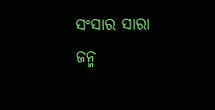ସଂସାର ସାରା
ଜନ୍ମ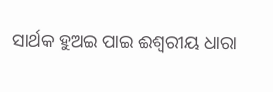ସାର୍ଥକ ହୁଅଇ ପାଇ ଈଶ୍ବରୀୟ ଧାରା